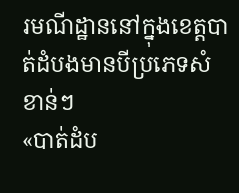រមណីដ្ឋាននៅក្នុងខេត្តបាត់ដំបងមានបីប្រភេទសំខាន់ៗ
«បាត់ដំប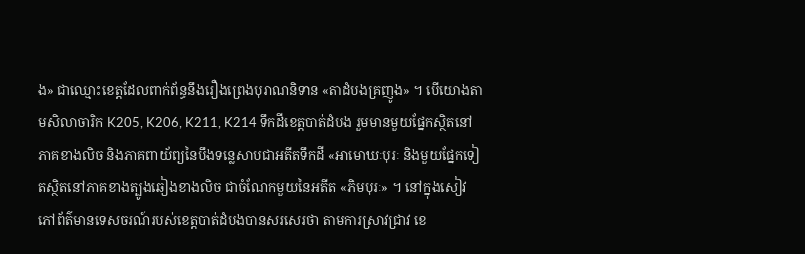ង» ជាឈ្មោះខេត្តដែលពាក់ព័ន្ធនឹងរឿងព្រេងបុរាណនិទាន «តាដំបងគ្រញូង» ។ បើយោងតាមសិលាចារិក K205, K206, K211, K214 ទឹកដីខេត្តបាត់ដំបង រួមមានមួយផ្នែកស្ថិតនៅភាគខាងលិច និងភាគពាយ័ព្យនៃបឹងទន្លេសាបជាអតីតទឹកដី «អាមោឃៈបុរៈ និងមួយផ្នែកទៀតស្ថិតនៅភាគខាងត្បូងឆៀងខាងលិច ជាចំណែកមួយនៃអតីត «ភិមបុរៈ» ។ នៅក្នុងសៀវភៅព័ត៌មានទេសចរណ៍របស់ខេត្តបាត់ដំបងបានសរសេរថា តាមការស្រាវជ្រាវ ខេ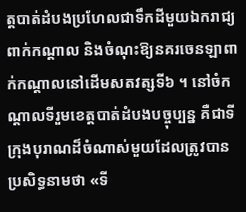ត្តបាត់ដំបងប្រហែលជាទឹកដីមួយឯករាជ្យពាក់កណ្តាល និងចំណុះឱ្យនគរចេនឡាពាក់កណ្តាលនៅដើមសតវត្សទី៦ ។ នៅចំកណ្តាលទីរួមខេត្តបាត់ដំបងបច្ចុប្បន្ន គឺជាទីក្រុងបុរាណដ៏ចំណាស់មួយដែលត្រូវបានប្រសិទ្ធនាមថា «ទី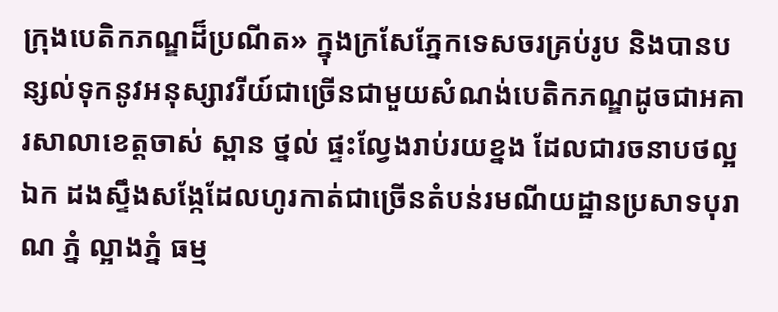ក្រុងបេតិកភណ្ឌដ៏ប្រណីត» ក្នុងក្រសែភ្នែកទេសចរគ្រប់រូប និងបានបន្សល់ទុកនូវអនុស្សាវរីយ៍ជាច្រើនជាមួយសំណង់បេតិកភណ្ឌដូចជាអគារសាលាខេត្តចាស់ ស្ពាន ថ្នល់ ផ្ទះល្វែងរាប់រយខ្នង ដែលជារចនាបថល្អឯក ដងស្ទឹងសង្កែដែលហូរកាត់ជាច្រើនតំបន់រមណីយដ្ឋានប្រសាទបុរាណ ភ្នំ ល្អាងភ្នំ ធម្ម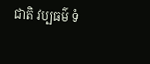ជាតិ វប្បធម៌ ទំ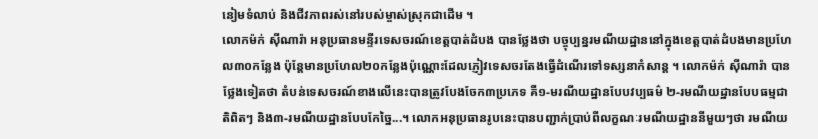នៀមទំលាប់ និងជីវភាពរស់នៅរបស់ម្ចាស់ស្រុកជាដើម ។
លោកម៉ក់ ស៊ីណារ៉ា អនុប្រធានមន្ទីរទេសចរណ៍ខេត្តបាត់ដំបង បានថ្លែងថា បច្ចុប្បន្នរមណីយដ្ឋាននៅក្នុងខេត្តបាត់ដំបងមានប្រហែល៣០កន្លែង ប៉ុន្តែមានប្រហែល២០កន្លែងប៉ុណ្ណោះដែលភ្ញៀវទេសចរតែងធ្វើដំណើរទៅទស្សនាកំសាន្ត ។ លោកម៉ក់ ស៊ីណារ៉ា បានថ្លែងទៀតថា តំបន់ទេសចរណ៍ខាងលើនេះបានត្រូវបែងចែក៣ប្រភេទ គឺ១-មរណីយដ្ឋានបែបវប្បធម៌ ២-រមណីយដ្ឋានបែបធម្មជាតិពិតៗ និង៣-រមណីយដ្ឋានបែបកែច្នៃ...។ លោកអនុប្រធានរូបនេះបានបញ្ជាក់ប្រាប់ពីលក្ខណៈរមណីយដ្ឋាននីមួយៗថា រមណីយ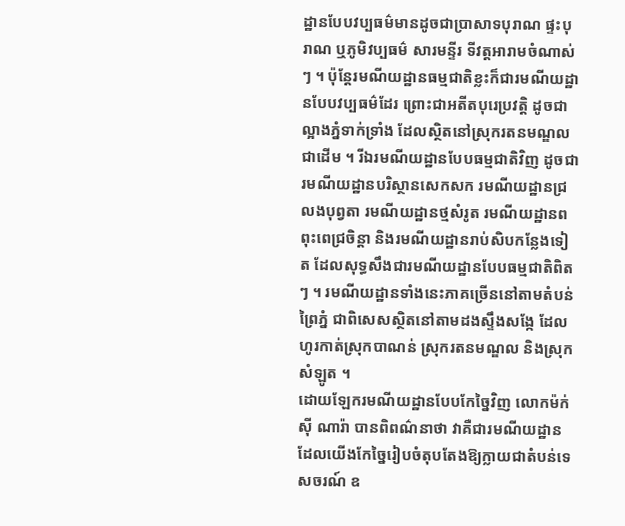ដ្ឋានបែបវប្បធម៌មានដូចជាប្រាសាទបុរាណ ផ្ទះបុរាណ ឬភូមិវប្បធម៌ សារមន្ទីរ ទីវត្តអារាមចំណាស់ៗ ។ ប៉ុន្តែរមណីយដ្ឋានធម្មជាតិខ្លះក៏ជារមណីយដ្ឋានបែបវប្បធម៌ដែរ ព្រោះជាអតីតបុរេប្រវត្តិ ដូចជាល្អាងភ្នំទាក់ទ្រាំង ដែលស្ថិតនៅស្រុករតនមណ្ឌលជាដើម ។ រីឯរមណីយដ្ឋានបែបធម្មជាតិវិញ ដូចជា រមណីយដ្ឋានបរិស្ថានសេកសក រមណីយដ្ឋានជ្រលងបុព្វតា រមណីយដ្ឋានថ្មសំរូត រមណីយដ្ឋានពពុះពេជ្រចិន្តា និងរមណីយដ្ឋានរាប់សិបកន្លែងទៀត ដែលសុទ្ធសឹងជារមណីយដ្ឋានបែបធម្មជាតិពិតៗ ។ រមណីយដ្ឋានទាំងនេះភាគច្រើននៅតាមតំបន់ព្រៃភ្នំ ជាពិសេសស្ថិតនៅតាមដងស្ទឹងសង្កែ ដែលហូរកាត់ស្រុកបាណន់ ស្រុករតនមណ្ឌល និងស្រុកសំឡូត ។
ដោយឡែករមណីយដ្ឋានបែបកែច្នៃវិញ លោកម៉ក់ ស៊ី ណារ៉ា បានពិពណ៌នាថា វាគឺជារមណីយដ្ឋានដែលយើងកែច្នៃរៀបចំតុបតែងឱ្យក្លាយជាតំបន់ទេសចរណ៍ ឧ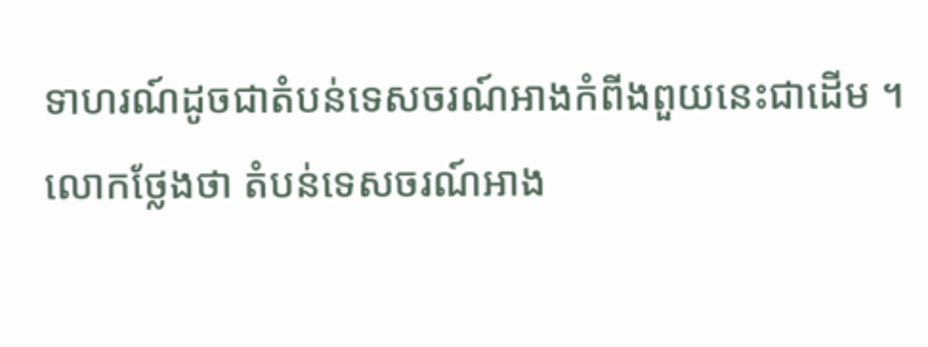ទាហរណ៍ដូចជាតំបន់ទេសចរណ៍អាងកំពីងពួយនេះជាដើម ។ លោកថ្លែងថា តំបន់ទេសចរណ៍អាង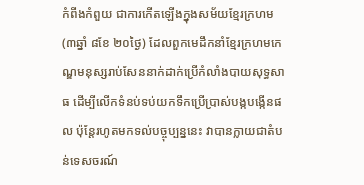កំពីងកំពួយ ជាការកើតឡើងក្នុងសម័យខ្មែរក្រហម (៣ឆ្នាំ ៨ខែ ២០ថ្ងៃ) ដែលពួកមេដឹកនាំខ្មែរក្រហមកេណ្ឌមនុស្សរាប់សែននាក់ដាក់ប្រើកំលាំងបាយសុទ្ធសាធ ដើម្បីលើកទំនប់ទប់យកទឹកប្រើប្រាស់បង្កបង្កើនផល ប៉ុន្តែរហូតមកទល់បច្ចុប្បន្ននេះ វាបានក្លាយជាតំបន់ទេសចរណ៍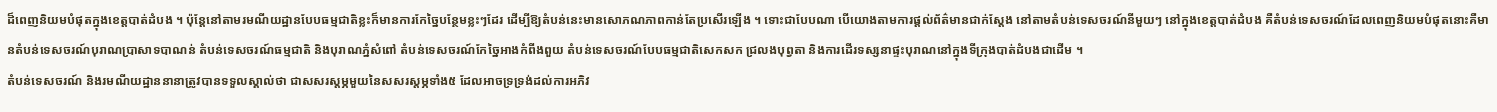ដ៏ពេញនិយមបំផុតក្នុងខេត្តបាត់ដំបង ។ ប៉ុន្តែនៅតាមរមណីយដ្ឋានបែបធម្មជាតិខ្លះក៏មានការកែច្នៃបន្ថែមខ្លះៗដែរ ដើម្បីឱ្យតំបន់នេះមានសោភណភាពកាន់តែប្រសើរឡើង ។ ទោះជាបែបណា បើយោងតាមការផ្តល់ព័ត៌មានជាក់ស្តែង នៅតាមតំបន់ទេសចរណ៍នីមួយៗ នៅក្នុងខេត្តបាត់ដំបង គឺតំបន់ទេសចរណ៍ដែលពេញនិយមបំផុតនោះគឺមានតំបន់ទេសចរណ៍បុរាណប្រាសាទបាណន់ តំបន់ទេសចរណ៍ធម្មជាតិ និងបុរាណភ្នំសំពៅ តំបន់ទេសចរណ៍កែច្នៃអាងកំពីងពួយ តំបន់ទេសចរណ៍បែបធម្មជាតិសេកសក ជ្រលងបុព្វតា និងការដើរទស្សនាផ្ទះបុរាណនៅក្នុងទីក្រុងបាត់ដំបងជាដើម ។
តំបន់ទេសចរណ៍ និងរមណីយដ្ឋាននានាត្រូវបានទទួលស្គាល់ថា ជាសសរស្តម្ភមួយនៃសសរស្តម្ភទាំង៥ ដែលអាចទ្រទ្រង់ដល់ការអភិវ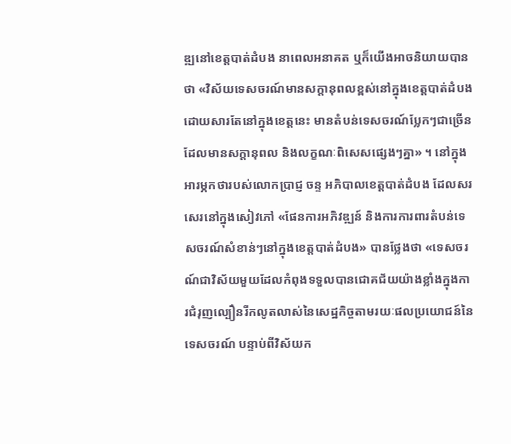ឌ្ឍនៅខេត្តបាត់ដំបង នាពេលអនាគត ឬក៏យើងអាចនិយាយបានថា «វិស័យទេសចរណ៍មានសក្តានុពលខ្ពស់នៅក្នុងខេត្តបាត់ដំបង ដោយសារតែនៅក្នុងខេត្តនេះ មានតំបន់ទេសចរណ៍ប្លែកៗជាច្រើន ដែលមានសក្តានុពល និងលក្ខណៈពិសេសផេ្សងៗគ្នា» ។ នៅក្នុងអារម្ភកថារបស់លោកប្រាជ្ញ ចន្ទ អភិបាលខេត្តបាត់ដំបង ដែលសរសេរនៅក្នុងសៀវភៅ «ផែនការអភិវឌ្ឍន៍ និងការការពារតំបន់ទេសចរណ៍សំខាន់ៗនៅក្នុងខេត្តបាត់ដំបង» បានថ្លែងថា «ទេសចរណ៍ជាវិស័យមួយដែលកំពុងទទួលបានជោគជ័យយ៉ាងខ្លាំងក្នុងការជំរុញល្បឿនរីកលូតលាស់នៃសេដ្ឋកិច្ចតាមរយៈផលប្រយោជន៍នៃទេសចរណ៍ បន្ទាប់ពីវិស័យក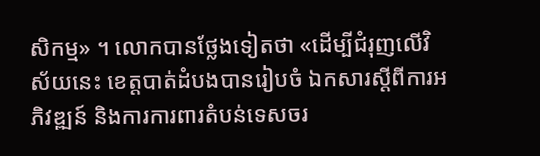សិកម្ម» ។ លោកបានថ្លែងទៀតថា «ដើម្បីជំរុញលើវិស័យនេះ ខេត្តបាត់ដំបងបានរៀបចំ ឯកសារស្តីពីការអភិវឌ្ឍន៍ និងការការពារតំបន់ទេសចរ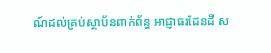ណ៍ដល់គ្រប់ស្ថាប័នពាក់ព័ន្ធ អាជ្ញាធរដែនដី ស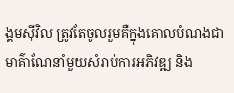ង្គមស៊ីវិល ត្រូវតែចូលរួមគឺក្នុងគោលបំណងជាមាគ៌ាណែនាំមួយសំរាប់ការអភិវឌ្ឍ និង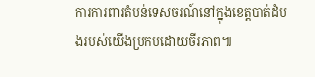ការការពារតំបន់ទេសចរណ៍នៅក្នុងខេត្តបាត់ដំបងរបស់យើងប្រកបដោយចីរភាព៕